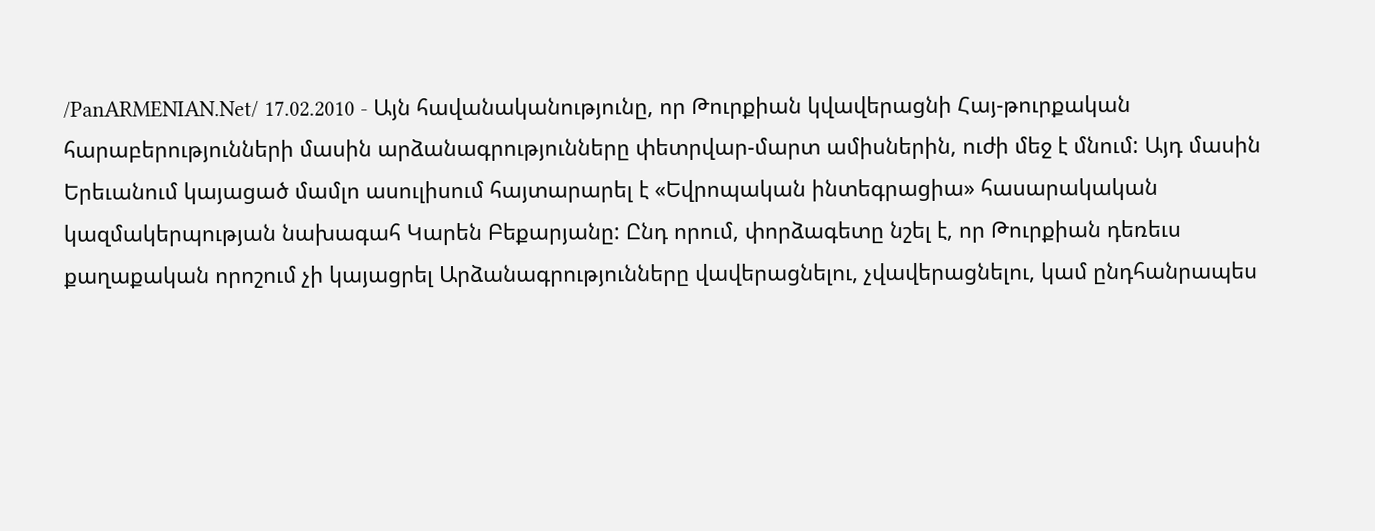/PanARMENIAN.Net/ 17.02.2010 - Այն հավանականությունը, որ Թուրքիան կվավերացնի Հայ-թուրքական հարաբերությունների մասին արձանագրությունները փետրվար-մարտ ամիսներին, ուժի մեջ է մնում: Այդ մասին Երեւանում կայացած մամլո ասուլիսում հայտարարել է «Եվրոպական ինտեգրացիա» հասարակական կազմակերպության նախագահ Կարեն Բեքարյանը: Ընդ որում, փորձագետը նշել է, որ Թուրքիան դեռեւս քաղաքական որոշում չի կայացրել Արձանագրությունները վավերացնելու, չվավերացնելու, կամ ընդհանրապես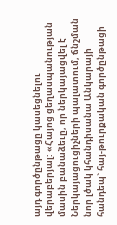այդ գործընթացը կասեցնելու վերաբերյալ: «Հայոց ցեղասպանության մասին բանաձեւը, որ ներկայացվել է Ներկայացուցիչների պալատում, ճնշման նոր լծակ կհանդիսանա Անկարայի հանդեպ` հայ-թուրքական գործընթացի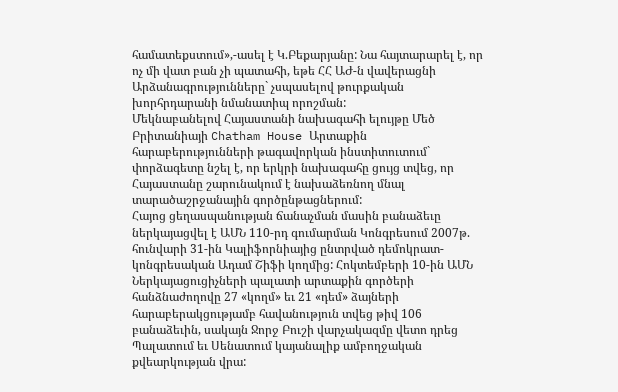համատեքստում»,-ասել է Կ.Բեքարյանը: Նա հայտարարել է, որ ոչ մի վատ բան չի պատահի, եթե ՀՀ ԱԺ-ն վավերացնի Արձանագրությունները` չսպասելով թուրքական խորհրդարանի նմանատիպ որոշման:
Մեկնաբանելով Հայաստանի նախագահի ելույթը Մեծ Բրիտանիայի Chatham House Արտաքին հարաբերությունների թագավորկան ինստիտուտում` փորձագետը նշել է, որ երկրի նախագահը ցույց տվեց, որ Հայաստանը շարունակում է նախաձեռնող մնալ տարածաշրջանային գործընթացներում:
Հայոց ցեղասպանության ճանաչման մասին բանաձեւը ներկայացվել է ԱՄՆ 110-րդ գումարման Կոնգրեսում 2007թ. հունվարի 31-ին Կալիֆորնիայից ընտրված դեմոկրատ-կոնգրեսական Ադամ Շիֆի կողմից: Հոկտեմբերի 10-ին ԱՄՆ Ներկայացուցիչների պալատի արտաքին գործերի հանձնաժողովը 27 «կողմ» եւ 21 «դեմ» ձայների հարաբերակցությամբ հավանություն տվեց թիվ 106 բանաձեւին, սակայն Ջորջ Բուշի վարչակազմը վետո դրեց Պալատում եւ Սենատում կայանալիք ամբողջական քվեարկության վրա: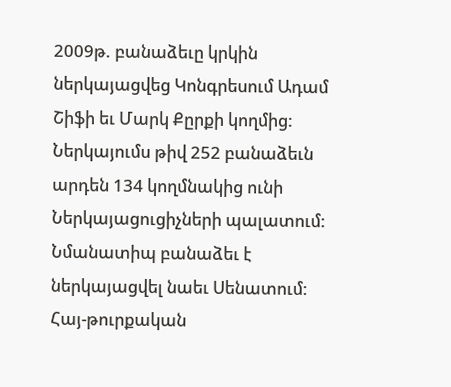2009թ. բանաձեւը կրկին ներկայացվեց Կոնգրեսում Ադամ Շիֆի եւ Մարկ Քըրքի կողմից: Ներկայումս թիվ 252 բանաձեւն արդեն 134 կողմնակից ունի Ներկայացուցիչների պալատում: Նմանատիպ բանաձեւ է ներկայացվել նաեւ Սենատում:
Հայ-թուրքական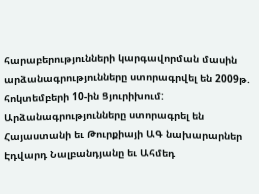հարաբերությունների կարգավորման մասին արձանագրությունները ստորագրվել են 2009թ. հոկտեմբերի 10-ին Ցյուրիխում: Արձանագրությունները ստորագրել են Հայաստանի եւ Թուրքիայի ԱԳ նախարարներ Էդվարդ Նալբանդյանը եւ Ահմեդ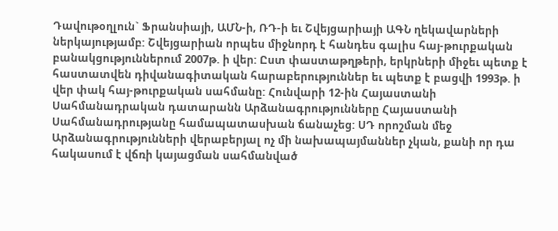Դավութօղլուն` Ֆրանսիայի, ԱՄՆ-ի, ՌԴ-ի եւ Շվեյցարիայի ԱԳՆ ղեկավարների ներկայությամբ: Շվեյցարիան որպես միջնորդ է հանդես գալիս հայ-թուրքական բանակցություններում 2007թ. ի վեր: Ըստ փաստաթղթերի, երկրների միջեւ պետք է հաստատվեն դիվանագիտական հարաբերություններ եւ պետք է բացվի 1993թ. ի վեր փակ հայ-թուրքական սահմանը: Հունվարի 12-ին Հայաստանի Սահմանադրական դատարանն Արձանագրությունները Հայաստանի Սահմանադրությանը համապատասխան ճանաչեց: ՍԴ որոշման մեջ Արձանագրությունների վերաբերյալ ոչ մի նախապայմաններ չկան, քանի որ դա հակասում է վճռի կայացման սահմանված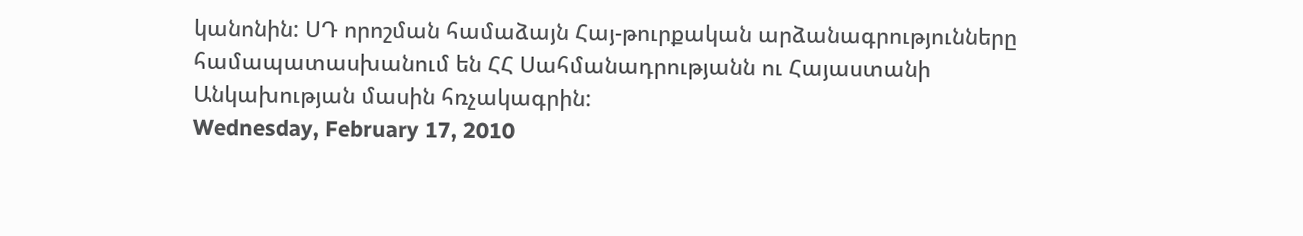կանոնին: ՍԴ որոշման համաձայն Հայ-թուրքական արձանագրությունները համապատասխանում են ՀՀ Սահմանադրությանն ու Հայաստանի Անկախության մասին հռչակագրին:
Wednesday, February 17, 2010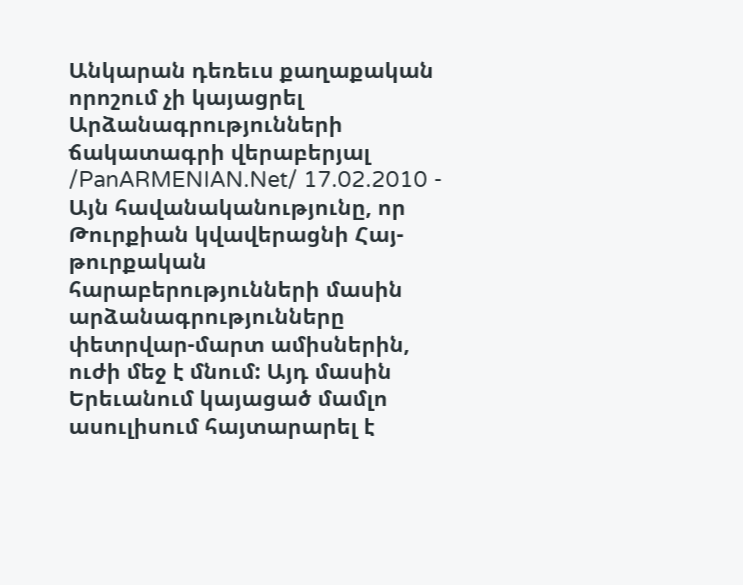Անկարան դեռեւս քաղաքական որոշում չի կայացրել Արձանագրությունների ճակատագրի վերաբերյալ
/PanARMENIAN.Net/ 17.02.2010 - Այն հավանականությունը, որ Թուրքիան կվավերացնի Հայ-թուրքական հարաբերությունների մասին արձանագրությունները փետրվար-մարտ ամիսներին, ուժի մեջ է մնում: Այդ մասին Երեւանում կայացած մամլո ասուլիսում հայտարարել է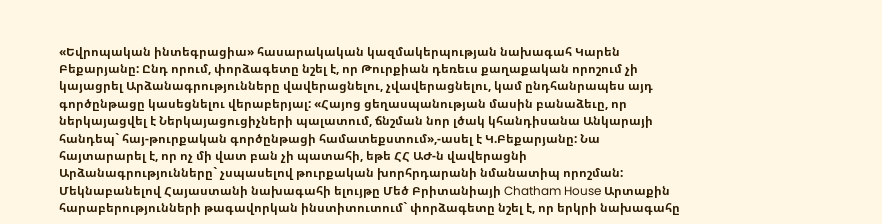«Եվրոպական ինտեգրացիա» հասարակական կազմակերպության նախագահ Կարեն Բեքարյանը: Ընդ որում, փորձագետը նշել է, որ Թուրքիան դեռեւս քաղաքական որոշում չի կայացրել Արձանագրությունները վավերացնելու, չվավերացնելու, կամ ընդհանրապես այդ գործընթացը կասեցնելու վերաբերյալ: «Հայոց ցեղասպանության մասին բանաձեւը, որ ներկայացվել է Ներկայացուցիչների պալատում, ճնշման նոր լծակ կհանդիսանա Անկարայի հանդեպ` հայ-թուրքական գործընթացի համատեքստում»,-ասել է Կ.Բեքարյանը: Նա հայտարարել է, որ ոչ մի վատ բան չի պատահի, եթե ՀՀ ԱԺ-ն վավերացնի Արձանագրությունները` չսպասելով թուրքական խորհրդարանի նմանատիպ որոշման:
Մեկնաբանելով Հայաստանի նախագահի ելույթը Մեծ Բրիտանիայի Chatham House Արտաքին հարաբերությունների թագավորկան ինստիտուտում` փորձագետը նշել է, որ երկրի նախագահը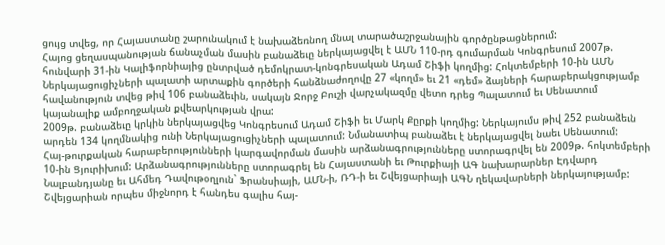ցույց տվեց, որ Հայաստանը շարունակում է նախաձեռնող մնալ տարածաշրջանային գործընթացներում:
Հայոց ցեղասպանության ճանաչման մասին բանաձեւը ներկայացվել է ԱՄՆ 110-րդ գումարման Կոնգրեսում 2007թ. հունվարի 31-ին Կալիֆորնիայից ընտրված դեմոկրատ-կոնգրեսական Ադամ Շիֆի կողմից: Հոկտեմբերի 10-ին ԱՄՆ Ներկայացուցիչների պալատի արտաքին գործերի հանձնաժողովը 27 «կողմ» եւ 21 «դեմ» ձայների հարաբերակցությամբ հավանություն տվեց թիվ 106 բանաձեւին, սակայն Ջորջ Բուշի վարչակազմը վետո դրեց Պալատում եւ Սենատում կայանալիք ամբողջական քվեարկության վրա:
2009թ. բանաձեւը կրկին ներկայացվեց Կոնգրեսում Ադամ Շիֆի եւ Մարկ Քըրքի կողմից: Ներկայումս թիվ 252 բանաձեւն արդեն 134 կողմնակից ունի Ներկայացուցիչների պալատում: Նմանատիպ բանաձեւ է ներկայացվել նաեւ Սենատում:
Հայ-թուրքական հարաբերությունների կարգավորման մասին արձանագրությունները ստորագրվել են 2009թ. հոկտեմբերի 10-ին Ցյուրիխում: Արձանագրությունները ստորագրել են Հայաստանի եւ Թուրքիայի ԱԳ նախարարներ Էդվարդ Նալբանդյանը եւ Ահմեդ Դավութօղլուն` Ֆրանսիայի, ԱՄՆ-ի, ՌԴ-ի եւ Շվեյցարիայի ԱԳՆ ղեկավարների ներկայությամբ: Շվեյցարիան որպես միջնորդ է հանդես գալիս հայ-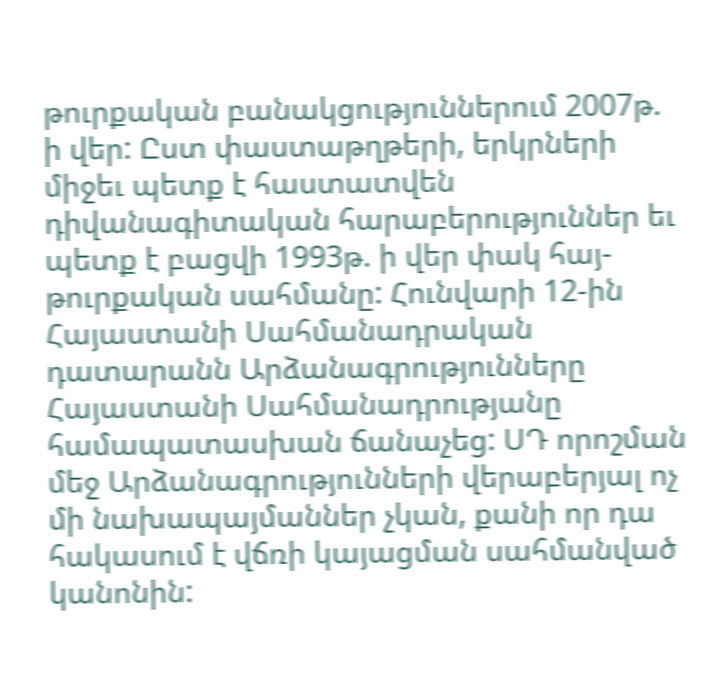թուրքական բանակցություններում 2007թ. ի վեր: Ըստ փաստաթղթերի, երկրների միջեւ պետք է հաստատվեն դիվանագիտական հարաբերություններ եւ պետք է բացվի 1993թ. ի վեր փակ հայ-թուրքական սահմանը: Հունվարի 12-ին Հայաստանի Սահմանադրական դատարանն Արձանագրությունները Հայաստանի Սահմանադրությանը համապատասխան ճանաչեց: ՍԴ որոշման մեջ Արձանագրությունների վերաբերյալ ոչ մի նախապայմաններ չկան, քանի որ դա հակասում է վճռի կայացման սահմանված կանոնին: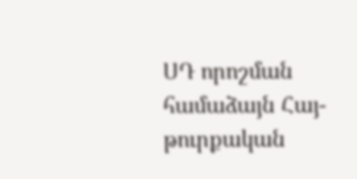ՍԴ որոշման համաձայն Հայ-թուրքական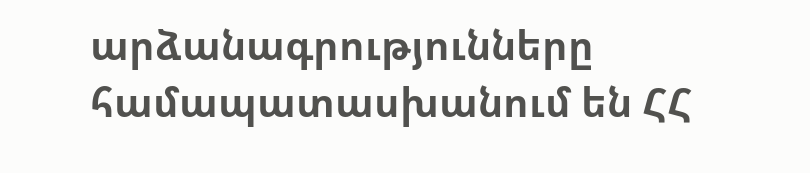արձանագրությունները համապատասխանում են ՀՀ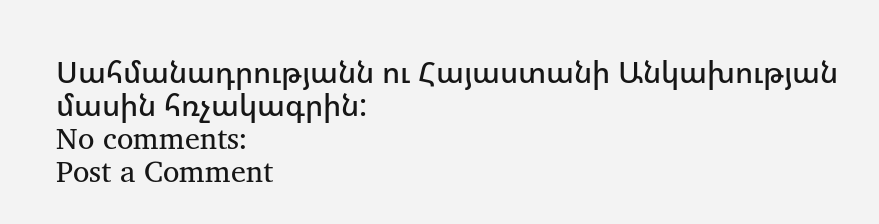Սահմանադրությանն ու Հայաստանի Անկախության մասին հռչակագրին:
No comments:
Post a Comment